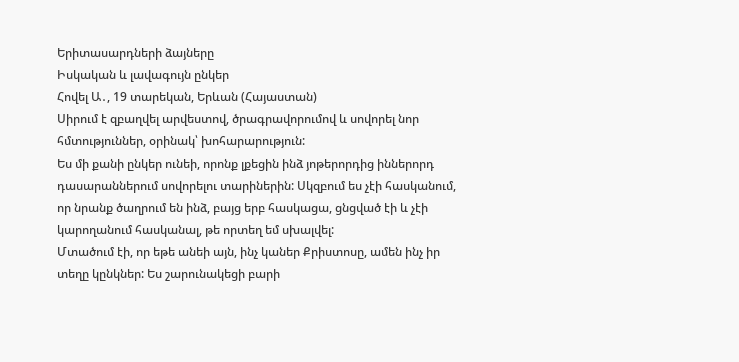Երիտասարդների ձայները
Իսկական և լավագույն ընկեր
Հովել Ա․, 19 տարեկան, Երևան (Հայաստան)
Սիրում է զբաղվել արվեստով, ծրագրավորումով և սովորել նոր հմտություններ, օրինակ՝ խոհարարություն:
Ես մի քանի ընկեր ունեի, որոնք լքեցին ինձ յոթերորդից իններորդ դասարաններում սովորելու տարիներին: Սկզբում ես չէի հասկանում, որ նրանք ծաղրում են ինձ, բայց երբ հասկացա, ցնցված էի և չէի կարողանում հասկանալ, թե որտեղ եմ սխալվել:
Մտածում էի, որ եթե անեի այն, ինչ կաներ Քրիստոսը, ամեն ինչ իր տեղը կընկներ: Ես շարունակեցի բարի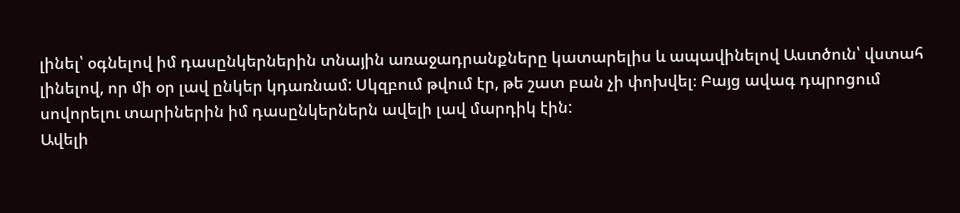լինել՝ օգնելով իմ դասընկերներին տնային առաջադրանքները կատարելիս և ապավինելով Աստծուն՝ վստահ լինելով, որ մի օր լավ ընկեր կդառնամ: Սկզբում թվում էր, թե շատ բան չի փոխվել։ Բայց ավագ դպրոցում սովորելու տարիներին իմ դասընկերներն ավելի լավ մարդիկ էին:
Ավելի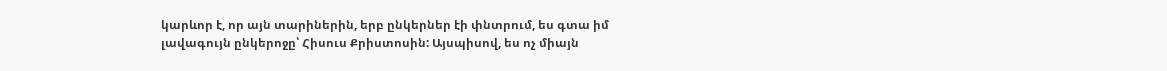կարևոր է, որ այն տարիներին, երբ ընկերներ էի փնտրում, ես գտա իմ լավագույն ընկերոջը՝ Հիսուս Քրիստոսին: Այսպիսով, ես ոչ միայն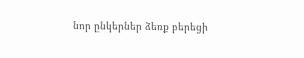նոր ընկերներ ձեռք բերեցի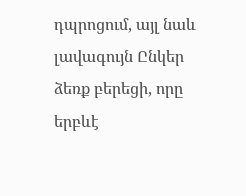դպրոցում, այլ նաև լավագույն Ընկեր ձեռք բերեցի, որը երբևէ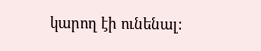կարող էի ունենալ: